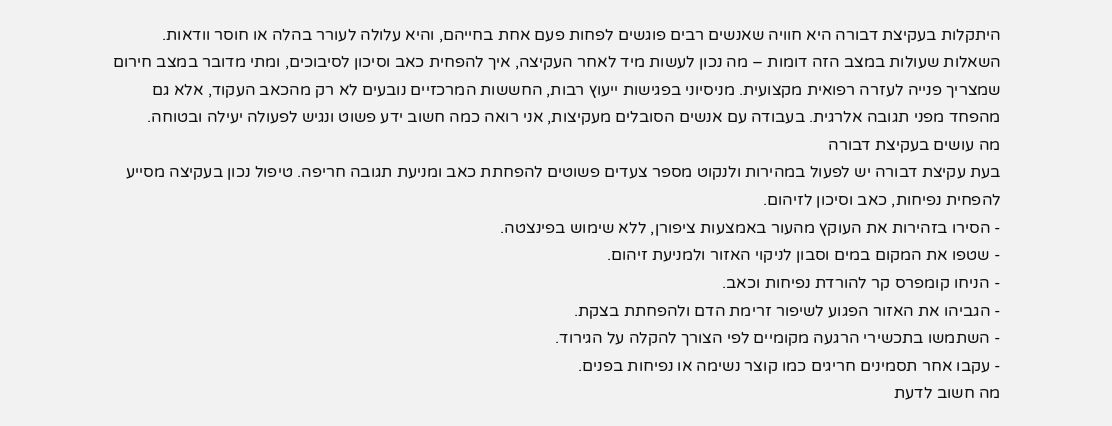היתקלות בעקיצת דבורה היא חוויה שאנשים רבים פוגשים לפחות פעם אחת בחייהם, והיא עלולה לעורר בהלה או חוסר וודאות. השאלות שעולות במצב הזה דומות – מה נכון לעשות מיד לאחר העקיצה, איך להפחית כאב וסיכון לסיבוכים, ומתי מדובר במצב חירום שמצריך פנייה לעזרה רפואית מקצועית. מניסיוני בפגישות ייעוץ רבות, החששות המרכזיים נובעים לא רק מהכאב העקוד, אלא גם מהפחד מפני תגובה אלרגית. בעבודה עם אנשים הסובלים מעקיצות, אני רואה כמה חשוב ידע פשוט ונגיש לפעולה יעילה ובטוחה.
מה עושים בעקיצת דבורה
בעת עקיצת דבורה יש לפעול במהירות ולנקוט מספר צעדים פשוטים להפחתת כאב ומניעת תגובה חריפה. טיפול נכון בעקיצה מסייע להפחית נפיחות, כאב וסיכון לזיהום.
- הסירו בזהירות את העוקץ מהעור באמצעות ציפורן, ללא שימוש בפינצטה.
- שטפו את המקום במים וסבון לניקוי האזור ולמניעת זיהום.
- הניחו קומפרס קר להורדת נפיחות וכאב.
- הגביהו את האזור הפגוע לשיפור זרימת הדם ולהפחתת בצקת.
- השתמשו בתכשירי הרגעה מקומיים לפי הצורך להקלה על הגירוד.
- עקבו אחר תסמינים חריגים כמו קוצר נשימה או נפיחות בפנים.
מה חשוב לדעת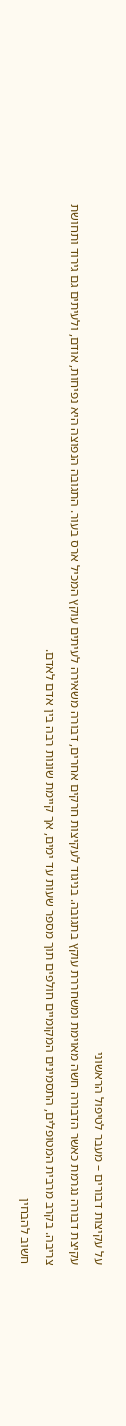על עקיצות דבורים – מעבר לטיפול הראשוני
עקיצת דבורה נגרמת כאשר הדבורה חשה מאוימת ומשחררת עוקץ בתגובה. בניגוד לעקיצות חרקים אחרים, דבורה משאירה לעיתים עוקץ המכיל ארס בעור. התגובה הנפוצה היא נפיחות, אודם, ולעיתים גם גירוד ותחושת צריבה. בקרב מרבית המטופלים, התסמינים המקומיים חולפים תוך מספר שעות עד ימים, אך קיימת שונות רבה בין אדם לאדם.
חשוב להבחין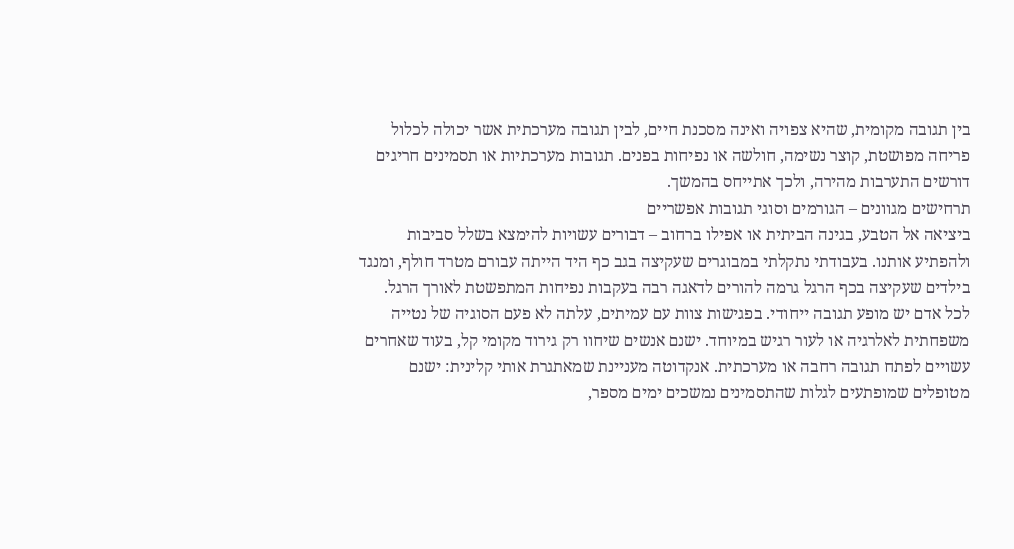בין תגובה מקומית, שהיא צפויה ואינה מסכנת חיים, לבין תגובה מערכתית אשר יכולה לכלול פריחה מפושטת, קוצר נשימה, חולשה או נפיחות בפנים. תגובות מערכתיות או תסמינים חריגים דורשים התערבות מהירה, ולכך אתייחס בהמשך.
תרחישים מגוונים – הגורמים וסוגי תגובות אפשריים
ביציאה אל הטבע, בגינה הביתית או אפילו ברחוב – דבורים עשויות להימצא בשלל סביבות ולהפתיע אותנו. בעבודתי נתקלתי במבוגרים שעקיצה בגב כף היד הייתה עבורם מטרד חולף, ומנגד בילדים שעקיצה בכף הרגל גרמה להורים לדאגה רבה בעקבות נפיחות המתפשטת לאורך הרגל.
לכל אדם יש מופע תגובה ייחודי. בפגישות צוות עם עמיתים, עלתה לא פעם הסוגיה של נטייה משפחתית לאלרגיה או לעור רגיש במיוחד. ישנם אנשים שיחוו רק גירוד מקומי קל, בעוד שאחרים עשויים לפתח תגובה רחבה או מערכתית. אנקדוטה מעניינת שמאתגרת אותי קלינית: ישנם מטופלים שמופתעים לגלות שהתסמינים נמשכים ימים מספר,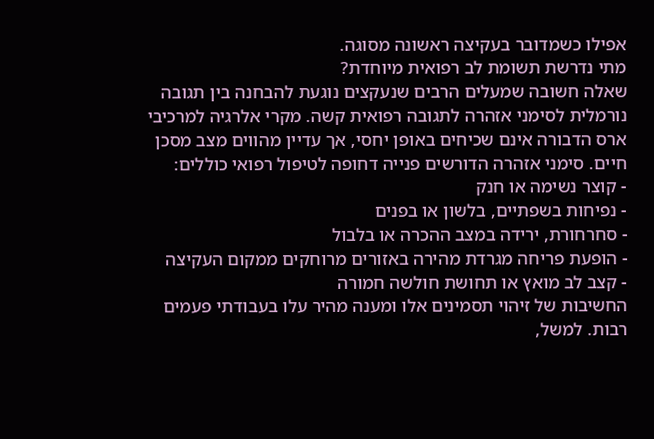אפילו כשמדובר בעקיצה ראשונה מסוגה.
מתי נדרשת תשומת לב רפואית מיוחדת?
שאלה חשובה שמעלים הרבים שנעקצים נוגעת להבחנה בין תגובה נורמלית לסימני אזהרה לתגובה רפואית קשה. מקרי אלרגיה למרכיבי ארס הדבורה אינם שכיחים באופן יחסי, אך עדיין מהווים מצב מסכן חיים. סימני אזהרה הדורשים פנייה דחופה לטיפול רפואי כוללים:
- קוצר נשימה או חנק
- נפיחות בשפתיים, בלשון או בפנים
- סחרחורת, ירידה במצב ההכרה או בלבול
- הופעת פריחה מגרדת מהירה באזורים מרוחקים ממקום העקיצה
- קצב לב מואץ או תחושת חולשה חמורה
החשיבות של זיהוי תסמינים אלו ומענה מהיר עלו בעבודתי פעמים רבות. למשל,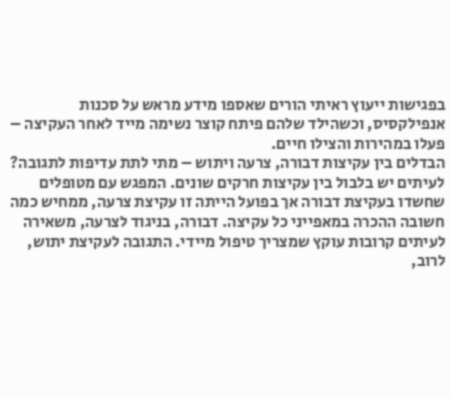בפגישות ייעוץ ראיתי הורים שאספו מידע מראש על סכנות אנפילקסיס, וכשהילד שלהם פיתח קוצר נשימה מייד לאחר העקיצה – פעלו במהירות והצילו חיים.
הבדלים בין עקיצות דבורה, צרעה ויתוש – מתי לתת עדיפות לתגובה?
לעיתים יש בלבול בין עקיצות חרקים שונים. המפגש עם מטופלים שחשדו בעקיצת דבורה אך בפועל הייתה זו עקיצת צרעה, ממחיש כמה חשובה ההכרה במאפייני כל עקיצה. דבורה, בניגוד לצרעה, משאירה לעיתים קרובות עוקץ שמצריך טיפול מיידי. התגובה לעקיצת יתוש, לרוב,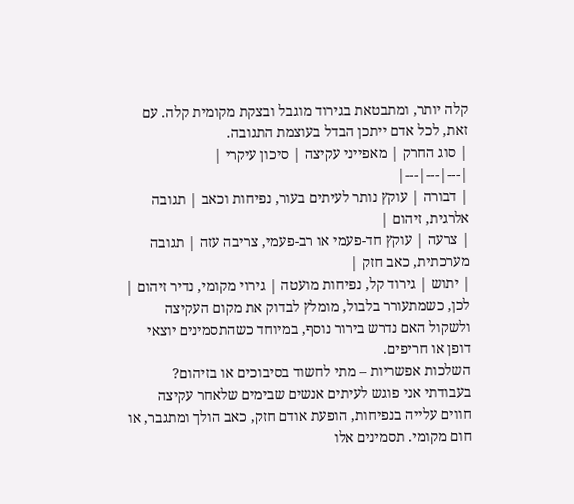קלה יותר, ומתבטאת בגירוד מוגבל ובצקת מקומית קלה. עם זאת, לכל אדם ייתכן הבדל בעוצמת התגובה.
| סוג החרק | מאפייני עקיצה | סיכון עיקרי |
|---|---|---|
| דבורה | עוקץ נותר לעיתים בעור, נפיחות וכאב | תגובה אלרגית, זיהום |
| צרעה | עוקץ חד-פעמי או רב-פעמי, צריבה עזה | תגובה מערכתית, כאב חזק |
| יתוש | גירוד קל, נפיחות מועטה | גירוי מקומי, נדיר זיהום |
לכן, כשמתעורר בלבול, מומלץ לבדוק את מקום העקיצה ולשקול האם נדרש בירור נוסף, במיוחד כשהתסמינים יוצאי דופן או חריפים.
השלכות אפשריות – מתי לחשוד בסיבוכים או בזיהום?
בעבודתי אני פוגש לעיתים אנשים שבימים שלאחר עקיצה חווים עלייה בנפיחות, הופעת אודם חזק, כאב הולך ומתגבר, או חום מקומי. תסמינים אלו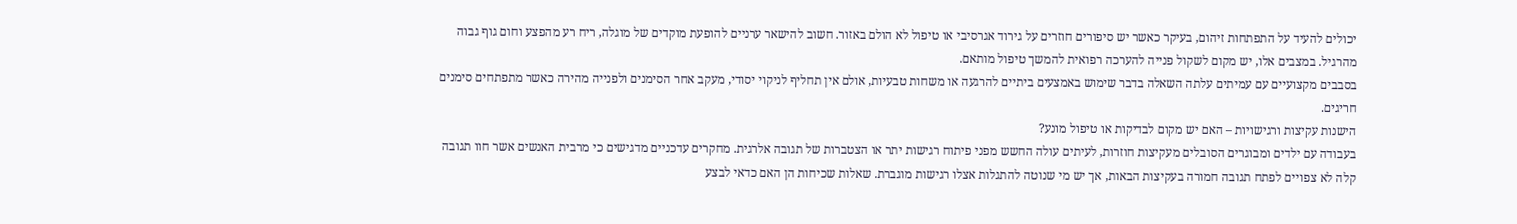יכולים להעיד על התפתחות זיהום, בעיקר כאשר יש סיפורים חוזרים על גירוד אגרסיבי או טיפול לא הולם באזור. חשוב להישאר ערניים להופעת מוקדים של מוגלה, ריח רע מהפצע וחום גוף גבוה מהרגיל. במצבים אלו, יש מקום לשקול פנייה להערכה רפואית להמשך טיפול מותאם.
בסבבים מקצועיים עם עמיתים עלתה השאלה בדבר שימוש באמצעים ביתיים להרגעה או משחות טבעיות, אולם אין תחליף לניקוי יסודי, מעקב אחר הסימנים ולפנייה מהירה כאשר מתפתחים סימנים חריגים.
הישנות עקיצות ורגישויות – האם יש מקום לבדיקות או טיפול מונע?
בעבודה עם ילדים ומבוגרים הסובלים מעקיצות חוזרות, לעיתים עולה החשש מפני פיתוח רגישות יתר או הצטברות של תגובה אלרגית. מחקרים עדכניים מדגישים כי מרבית האנשים אשר חוו תגובה קלה לא צפויים לפתח תגובה חמורה בעקיצות הבאות, אך יש מי שנוטה להתגלות אצלו רגישות מוגברת. שאלות שכיחות הן האם כדאי לבצע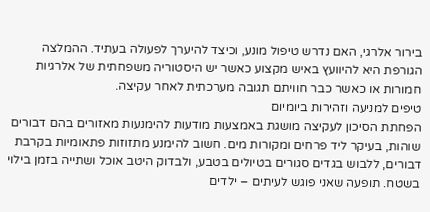בירור אלרגי, האם נדרש טיפול מונע, וכיצד להיערך לפעולה בעתיד. ההמלצה הגורפת היא להיוועץ באיש מקצוע כאשר יש היסטוריה משפחתית של אלרגיות חמורות או כאשר כבר חוויתם תגובה מערכתית לאחר עקיצה.
טיפים למניעה וזהירות ביומיום
הפחתת הסיכון לעקיצה מושגת באמצעות מודעות להימנעות מאזורים בהם דבורים שוהות, בעיקר ליד פרחים ומקורות מים. חשוב להימנע מתזוזות פתאומיות בקרבת דבורים, ללבוש בגדים סגורים בטיולים בטבע, ולבדוק היטב אוכל ושתייה בזמן בילוי בשטח. תופעה שאני פוגש לעיתים – ילדים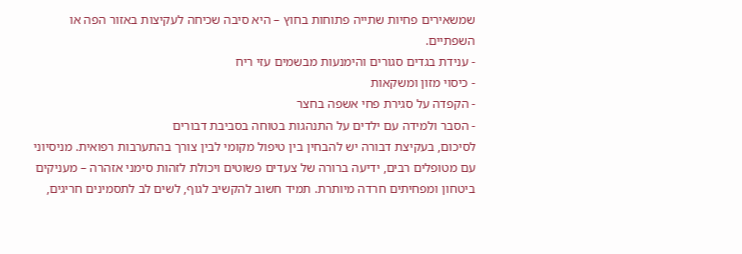שמשאירים פחיות שתייה פתוחות בחוץ – היא סיבה שכיחה לעקיצות באזור הפה או השפתיים.
- ענידת בגדים סגורים והימנעות מבשמים עזי ריח
- כיסוי מזון ומשקאות
- הקפדה על סגירת פחי אשפה בחצר
- הסבר ולמידה עם ילדים על התנהגות בטוחה בסביבת דבורים
לסיכום, בעקיצת דבורה יש להבחין בין טיפול מקומי לבין צורך בהתערבות רפואית. מניסיוני עם מטופלים רבים, ידיעה ברורה של צעדים פשוטים ויכולת לזהות סימני אזהרה – מעניקים ביטחון ומפחיתים חרדה מיותרת. תמיד חשוב להקשיב לגוף, לשים לב לתסמינים חריגים,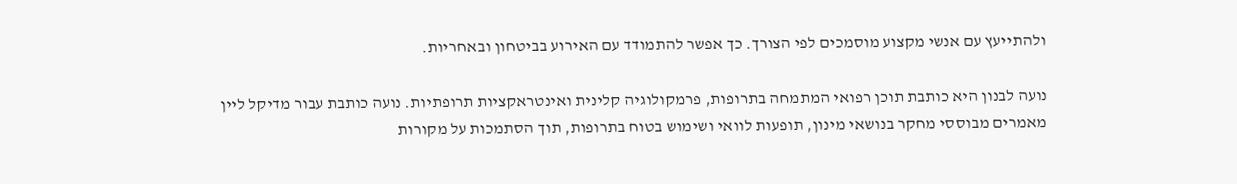ולהתייעץ עם אנשי מקצוע מוסמכים לפי הצורך. כך אפשר להתמודד עם האירוע בביטחון ובאחריות.

נועה לבנון היא כותבת תוכן רפואי המתמחה בתרופות, פרמקולוגיה קלינית ואינטראקציות תרופתיות. נועה כותבת עבור מדיקל ליין מאמרים מבוססי מחקר בנושאי מינון, תופעות לוואי ושימוש בטוח בתרופות, תוך הסתמכות על מקורות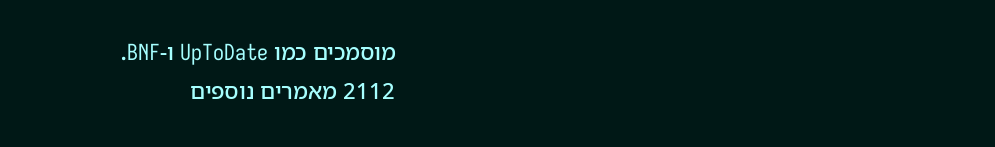מוסמכים כמו UpToDate ו-BNF.
2112 מאמרים נוספים